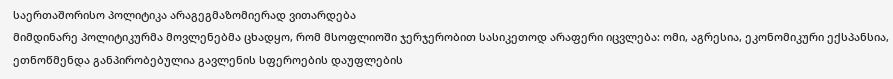საერთაშორისო პოლიტიკა არაგეგმაზომიერად ვითარდება
მიმდინარე პოლიტიკურმა მოვლენებმა ცხადყო, რომ მსოფლიოში ჯერჯერობით სასიკეთოდ არაფერი იცვლება: ომი, აგრესია, ეკონომიკური ექსპანსია, ეთნოწმენდა განპირობებულია გავლენის სფეროების დაუფლების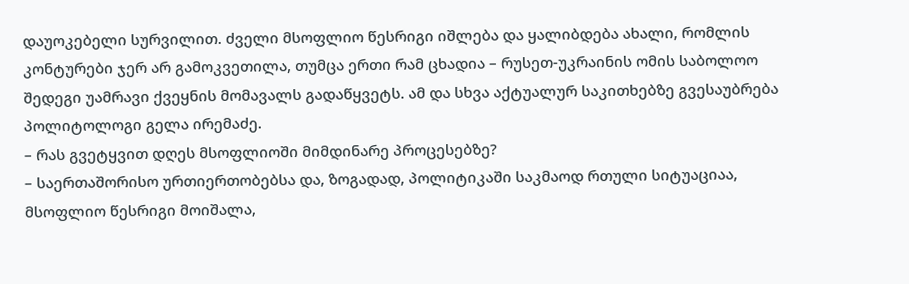დაუოკებელი სურვილით. ძველი მსოფლიო წესრიგი იშლება და ყალიბდება ახალი, რომლის კონტურები ჯერ არ გამოკვეთილა, თუმცა ერთი რამ ცხადია – რუსეთ-უკრაინის ომის საბოლოო შედეგი უამრავი ქვეყნის მომავალს გადაწყვეტს. ამ და სხვა აქტუალურ საკითხებზე გვესაუბრება პოლიტოლოგი გელა ირემაძე.
– რას გვეტყვით დღეს მსოფლიოში მიმდინარე პროცესებზე?
– საერთაშორისო ურთიერთობებსა და, ზოგადად, პოლიტიკაში საკმაოდ რთული სიტუაციაა, მსოფლიო წესრიგი მოიშალა,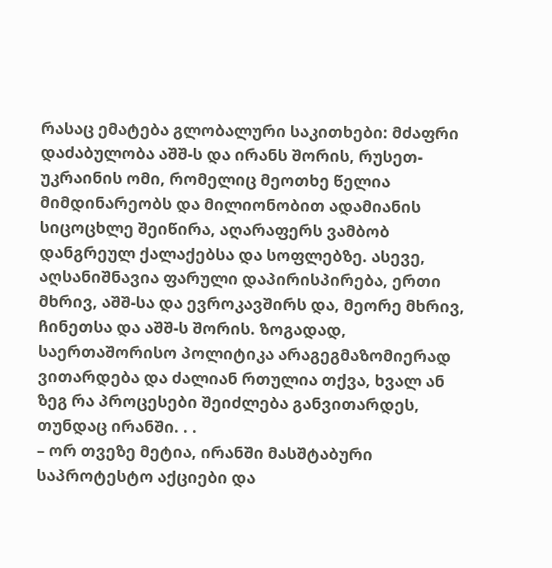რასაც ემატება გლობალური საკითხები: მძაფრი დაძაბულობა აშშ-ს და ირანს შორის, რუსეთ-უკრაინის ომი, რომელიც მეოთხე წელია მიმდინარეობს და მილიონობით ადამიანის სიცოცხლე შეიწირა, აღარაფერს ვამბობ დანგრეულ ქალაქებსა და სოფლებზე. ასევე, აღსანიშნავია ფარული დაპირისპირება, ერთი მხრივ, აშშ-სა და ევროკავშირს და, მეორე მხრივ, ჩინეთსა და აშშ-ს შორის. ზოგადად, საერთაშორისო პოლიტიკა არაგეგმაზომიერად ვითარდება და ძალიან რთულია თქვა, ხვალ ან ზეგ რა პროცესები შეიძლება განვითარდეს, თუნდაც ირანში. . .
– ორ თვეზე მეტია, ირანში მასშტაბური საპროტესტო აქციები და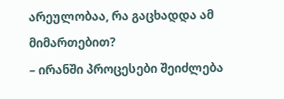არეულობაა, რა გაცხადდა ამ მიმართებით?
– ირანში პროცესები შეიძლება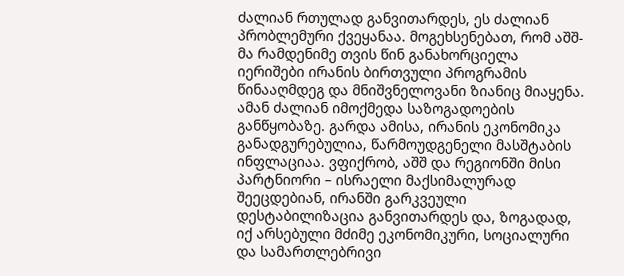ძალიან რთულად განვითარდეს, ეს ძალიან პრობლემური ქვეყანაა. მოგეხსენებათ, რომ აშშ-მა რამდენიმე თვის წინ განახორციელა იერიშები ირანის ბირთვული პროგრამის წინააღმდეგ და მნიშვნელოვანი ზიანიც მიაყენა. ამან ძალიან იმოქმედა საზოგადოების განწყობაზე. გარდა ამისა, ირანის ეკონომიკა განადგურებულია, წარმოუდგენელი მასშტაბის ინფლაციაა. ვფიქრობ, აშშ და რეგიონში მისი პარტნიორი – ისრაელი მაქსიმალურად შეეცდებიან, ირანში გარკვეული დესტაბილიზაცია განვითარდეს და, ზოგადად, იქ არსებული მძიმე ეკონომიკური, სოციალური და სამართლებრივი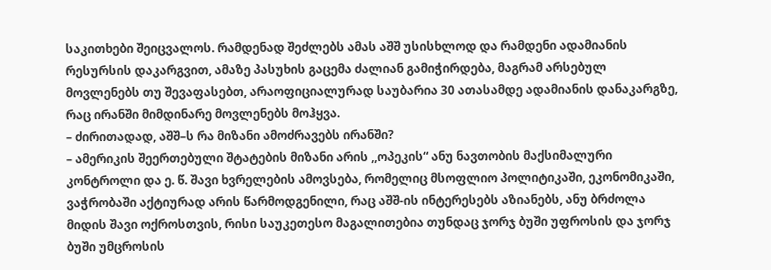საკითხები შეიცვალოს. რამდენად შეძლებს ამას აშშ უსისხლოდ და რამდენი ადამიანის რესურსის დაკარგვით, ამაზე პასუხის გაცემა ძალიან გამიჭირდება, მაგრამ არსებულ მოვლენებს თუ შევაფასებთ, არაოფიციალურად საუბარია 30 ათასამდე ადამიანის დანაკარგზე, რაც ირანში მიმდინარე მოვლენებს მოჰყვა.
– ძირითადად, აშშ–ს რა მიზანი ამოძრავებს ირანში?
– ამერიკის შეერთებული შტატების მიზანი არის ,,ოპეკის“ ანუ ნავთობის მაქსიმალური კონტროლი და ე. წ. შავი ხვრელების ამოვსება, რომელიც მსოფლიო პოლიტიკაში, ეკონომიკაში, ვაჭრობაში აქტიურად არის წარმოდგენილი, რაც აშშ-ის ინტერესებს აზიანებს, ანუ ბრძოლა მიდის შავი ოქროსთვის, რისი საუკეთესო მაგალითებია თუნდაც ჯორჯ ბუში უფროსის და ჯორჯ ბუში უმცროსის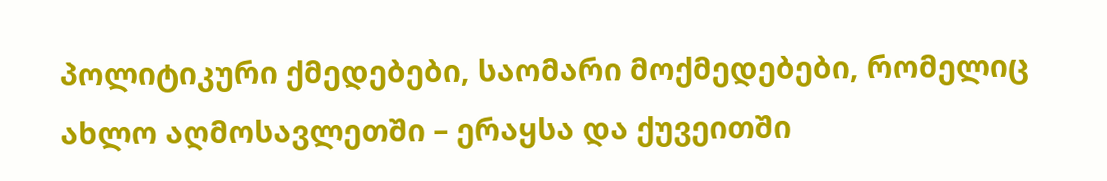პოლიტიკური ქმედებები, საომარი მოქმედებები, რომელიც ახლო აღმოსავლეთში – ერაყსა და ქუვეითში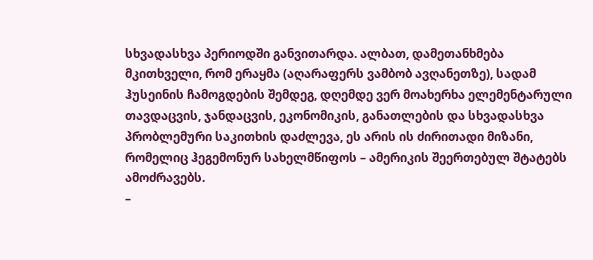სხვადასხვა პერიოდში განვითარდა. ალბათ, დამეთანხმება მკითხველი, რომ ერაყმა (აღარაფერს ვამბობ ავღანეთზე), სადამ ჰუსეინის ჩამოგდების შემდეგ, დღემდე ვერ მოახერხა ელემენტარული თავდაცვის, ჯანდაცვის, ეკონომიკის, განათლების და სხვადასხვა პრობლემური საკითხის დაძლევა, ეს არის ის ძირითადი მიზანი, რომელიც ჰეგემონურ სახელმწიფოს – ამერიკის შეერთებულ შტატებს ამოძრავებს.
–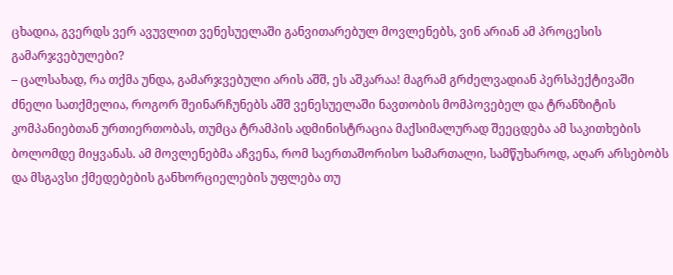ცხადია, გვერდს ვერ ავუვლით ვენესუელაში განვითარებულ მოვლენებს, ვინ არიან ამ პროცესის გამარჯვებულები?
– ცალსახად, რა თქმა უნდა, გამარჯვებული არის აშშ, ეს აშკარაა! მაგრამ გრძელვადიან პერსპექტივაში ძნელი სათქმელია, როგორ შეინარჩუნებს აშშ ვენესუელაში ნავთობის მომპოვებელ და ტრანზიტის კომპანიებთან ურთიერთობას, თუმცა ტრამპის ადმინისტრაცია მაქსიმალურად შეეცდება ამ საკითხების ბოლომდე მიყვანას. ამ მოვლენებმა აჩვენა, რომ საერთაშორისო სამართალი, სამწუხაროდ, აღარ არსებობს და მსგავსი ქმედებების განხორციელების უფლება თუ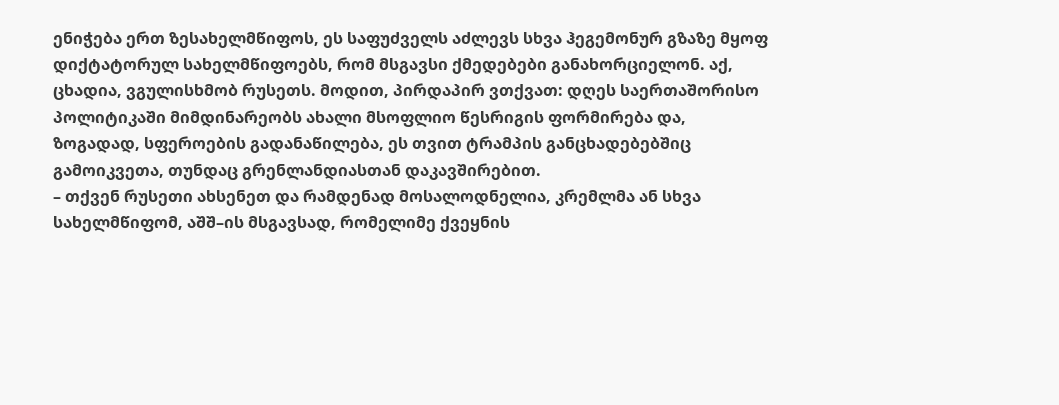ენიჭება ერთ ზესახელმწიფოს, ეს საფუძველს აძლევს სხვა ჰეგემონურ გზაზე მყოფ დიქტატორულ სახელმწიფოებს, რომ მსგავსი ქმედებები განახორციელონ. აქ, ცხადია, ვგულისხმობ რუსეთს. მოდით, პირდაპირ ვთქვათ: დღეს საერთაშორისო პოლიტიკაში მიმდინარეობს ახალი მსოფლიო წესრიგის ფორმირება და, ზოგადად, სფეროების გადანაწილება, ეს თვით ტრამპის განცხადებებშიც გამოიკვეთა, თუნდაც გრენლანდიასთან დაკავშირებით.
– თქვენ რუსეთი ახსენეთ და რამდენად მოსალოდნელია, კრემლმა ან სხვა სახელმწიფომ, აშშ–ის მსგავსად, რომელიმე ქვეყნის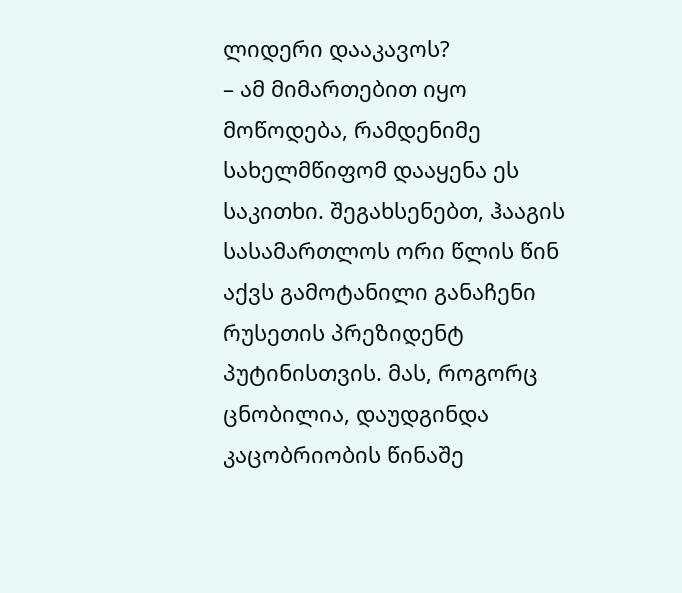ლიდერი დააკავოს?
– ამ მიმართებით იყო მოწოდება, რამდენიმე სახელმწიფომ დააყენა ეს საკითხი. შეგახსენებთ, ჰააგის სასამართლოს ორი წლის წინ აქვს გამოტანილი განაჩენი რუსეთის პრეზიდენტ პუტინისთვის. მას, როგორც ცნობილია, დაუდგინდა კაცობრიობის წინაშე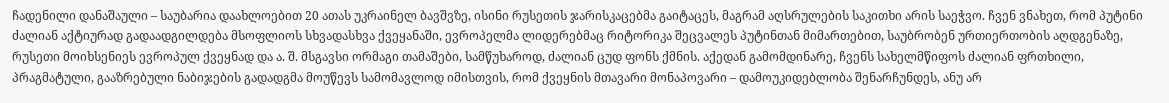ჩადენილი დანაშაული – საუბარია დაახლოებით 20 ათას უკრაინელ ბავშვზე, ისინი რუსეთის ჯარისკაცებმა გაიტაცეს, მაგრამ აღსრულების საკითხი არის საეჭვო. ჩვენ ვნახეთ, რომ პუტინი ძალიან აქტიურად გადაადგილდება მსოფლიოს სხვადასხვა ქვეყანაში, ევროპელმა ლიდერებმაც რიტორიკა შეცვალეს პუტინთან მიმართებით, საუბრობენ ურთიერთობის აღდგენაზე, რუსეთი მოიხსენიეს ევროპულ ქვეყნად და ა. შ. მსგავსი ორმაგი თამაშები, სამწუხაროდ, ძალიან ცუდ ფონს ქმნის. აქედან გამომდინარე, ჩვენს სახელმწიფოს ძალიან ფრთხილი, პრაგმატული, გააზრებული ნაბიჯების გადადგმა მოუწევს სამომავლოდ იმისთვის, რომ ქვეყნის მთავარი მონაპოვარი – დამოუკიდებლობა შენარჩუნდეს, ანუ არ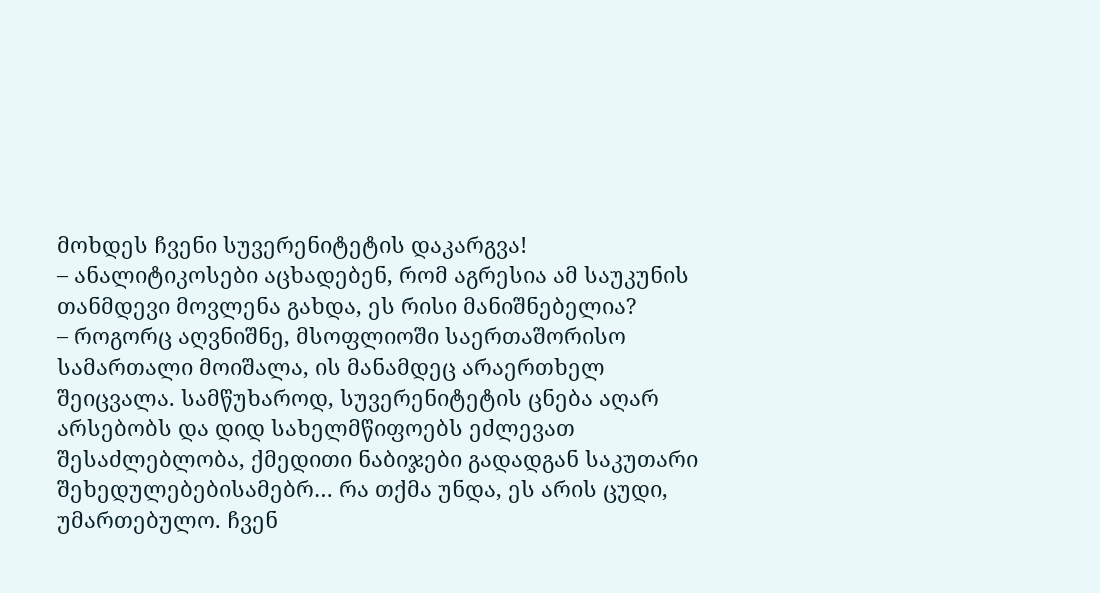მოხდეს ჩვენი სუვერენიტეტის დაკარგვა!
– ანალიტიკოსები აცხადებენ, რომ აგრესია ამ საუკუნის თანმდევი მოვლენა გახდა, ეს რისი მანიშნებელია?
– როგორც აღვნიშნე, მსოფლიოში საერთაშორისო სამართალი მოიშალა, ის მანამდეც არაერთხელ შეიცვალა. სამწუხაროდ, სუვერენიტეტის ცნება აღარ არსებობს და დიდ სახელმწიფოებს ეძლევათ შესაძლებლობა, ქმედითი ნაბიჯები გადადგან საკუთარი შეხედულებებისამებრ… რა თქმა უნდა, ეს არის ცუდი, უმართებულო. ჩვენ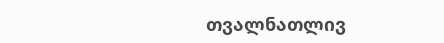თვალნათლივ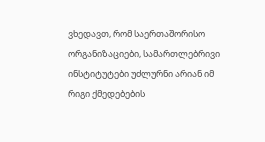ვხედავთ, რომ საერთაშორისო ორგანიზაციები, სამართლებრივი ინსტიტუტები უძლურნი არიან იმ რიგი ქმედებების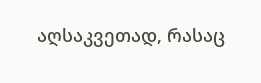აღსაკვეთად, რასაც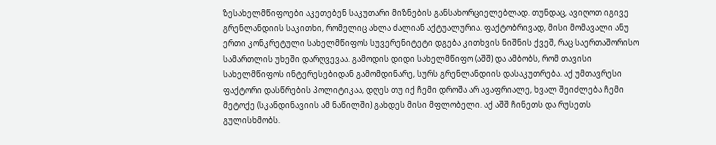ზესახელმწიფოები აკეთებენ საკუთარი მიზნების განსახორციელებლად. თუნდაც, ავიღოთ იგივე გრენლანდიის საკითხი, რომელიც ახლა ძალიან აქტუალურია. ფაქტობრივად, მისი მომავალი ანუ ერთი კონკრეტული სახელმწიფოს სუვერენიტეტი დგება კითხვის ნიშნის ქვეშ, რაც საერთაშორისო სამართლის უხეში დარღვევაა. გამოდის დიდი სახელმწიფო (აშშ) და ამბობს, რომ თავისი სახელმწიფოს ინტერესებიდან გამომდინარე, სურს გრენლანდიის დასაკუთრება. აქ უმთავრესი ფაქტორი დასწრების პოლიტიკაა, დღეს თუ იქ ჩემი დროშა არ ავაფრიალე, ხვალ შეიძლება ჩემი მეტოქე (სკანდინავიის ამ ნაწილში) გახდეს მისი მფლობელი. აქ აშშ ჩინეთს და რუსეთს გულისხმობს.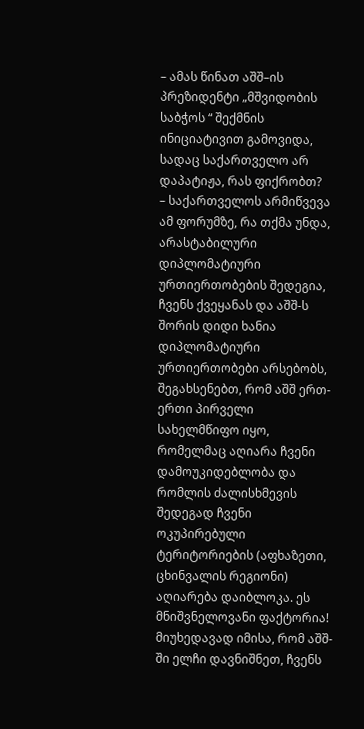– ამას წინათ აშშ–ის პრეზიდენტი „მშვიდობის საბჭოს “ შექმნის ინიციატივით გამოვიდა, სადაც საქართველო არ დაპატიჟა, რას ფიქრობთ?
– საქართველოს არმიწვევა ამ ფორუმზე, რა თქმა უნდა, არასტაბილური დიპლომატიური ურთიერთობების შედეგია, ჩვენს ქვეყანას და აშშ-ს შორის დიდი ხანია დიპლომატიური ურთიერთობები არსებობს, შეგახსენებთ, რომ აშშ ერთ-ერთი პირველი სახელმწიფო იყო, რომელმაც აღიარა ჩვენი დამოუკიდებლობა და რომლის ძალისხმევის შედეგად ჩვენი ოკუპირებული ტერიტორიების (აფხაზეთი, ცხინვალის რეგიონი) აღიარება დაიბლოკა. ეს მნიშვნელოვანი ფაქტორია! მიუხედავად იმისა, რომ აშშ-ში ელჩი დავნიშნეთ, ჩვენს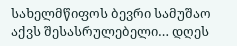სახელმწიფოს ბევრი სამუშაო აქვს შესასრულებელი… დღეს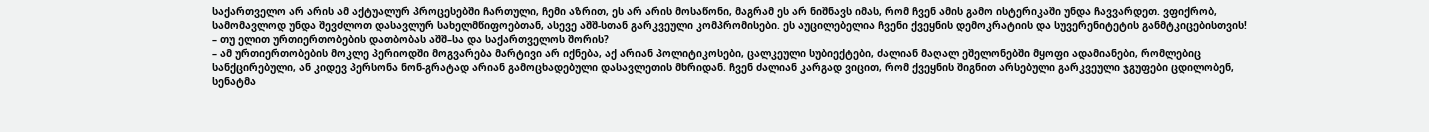საქართველო არ არის ამ აქტუალურ პროცესებში ჩართული, ჩემი აზრით, ეს არ არის მოსაწონი, მაგრამ ეს არ ნიშნავს იმას, რომ ჩვენ ამის გამო ისტერიკაში უნდა ჩავვარდეთ. ვფიქრობ, სამომავლოდ უნდა შევძლოთ დასავლურ სახელმწიფოებთან, ასევე აშშ-სთან გარკვეული კომპრომისები. ეს აუცილებელია ჩვენი ქვეყნის დემოკრატიის და სუვერენიტეტის განმტკიცებისთვის!
– თუ ელით ურთიერთობების დათბობას აშშ–სა და საქართველოს შორის?
– ამ ურთიერთობების მოკლე პერიოდში მოგვარება მარტივი არ იქნება, აქ არიან პოლიტიკოსები, ცალკეული სუბიექტები, ძალიან მაღალ ეშელონებში მყოფი ადამიანები, რომლებიც სანქცირებული, ან კიდევ პერსონა ნონ-გრატად არიან გამოცხადებული დასავლეთის მხრიდან. ჩვენ ძალიან კარგად ვიცით, რომ ქვეყნის შიგნით არსებული გარკვეული ჯგუფები ცდილობენ, სენატმა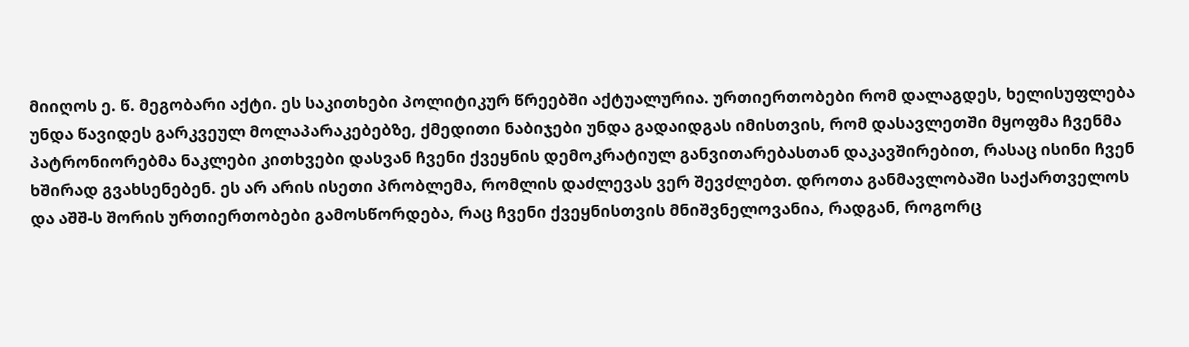მიიღოს ე. წ. მეგობარი აქტი. ეს საკითხები პოლიტიკურ წრეებში აქტუალურია. ურთიერთობები რომ დალაგდეს, ხელისუფლება უნდა წავიდეს გარკვეულ მოლაპარაკებებზე, ქმედითი ნაბიჯები უნდა გადაიდგას იმისთვის, რომ დასავლეთში მყოფმა ჩვენმა პატრონიორებმა ნაკლები კითხვები დასვან ჩვენი ქვეყნის დემოკრატიულ განვითარებასთან დაკავშირებით, რასაც ისინი ჩვენ ხშირად გვახსენებენ. ეს არ არის ისეთი პრობლემა, რომლის დაძლევას ვერ შევძლებთ. დროთა განმავლობაში საქართველოს და აშშ-ს შორის ურთიერთობები გამოსწორდება, რაც ჩვენი ქვეყნისთვის მნიშვნელოვანია, რადგან, როგორც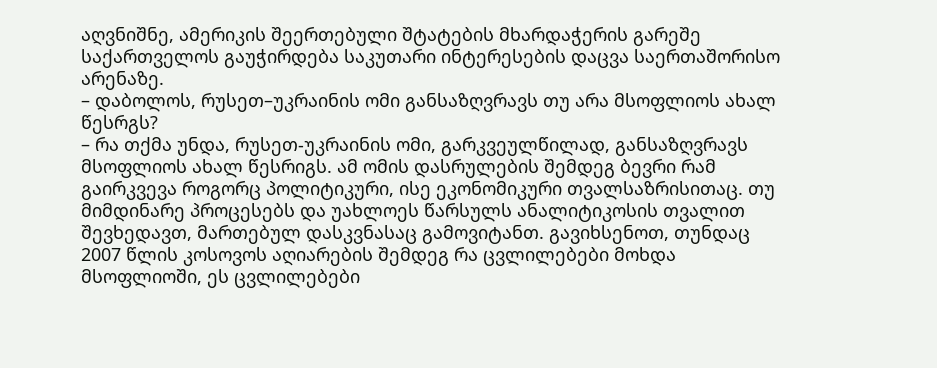აღვნიშნე, ამერიკის შეერთებული შტატების მხარდაჭერის გარეშე საქართველოს გაუჭირდება საკუთარი ინტერესების დაცვა საერთაშორისო არენაზე.
– დაბოლოს, რუსეთ–უკრაინის ომი განსაზღვრავს თუ არა მსოფლიოს ახალ წესრგს?
– რა თქმა უნდა, რუსეთ-უკრაინის ომი, გარკვეულწილად, განსაზღვრავს მსოფლიოს ახალ წესრიგს. ამ ომის დასრულების შემდეგ ბევრი რამ გაირკვევა როგორც პოლიტიკური, ისე ეკონომიკური თვალსაზრისითაც. თუ მიმდინარე პროცესებს და უახლოეს წარსულს ანალიტიკოსის თვალით შევხედავთ, მართებულ დასკვნასაც გამოვიტანთ. გავიხსენოთ, თუნდაც 2007 წლის კოსოვოს აღიარების შემდეგ რა ცვლილებები მოხდა მსოფლიოში, ეს ცვლილებები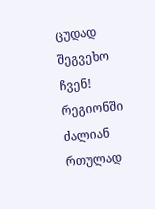ცუდად შეგვეხო ჩვენ! რეგიონში ძალიან რთულად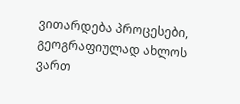ვითარდება პროცესები, გეოგრაფიულად ახლოს ვართ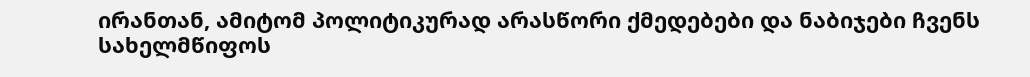ირანთან, ამიტომ პოლიტიკურად არასწორი ქმედებები და ნაბიჯები ჩვენს სახელმწიფოს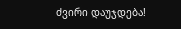ძვირი დაუჯდება!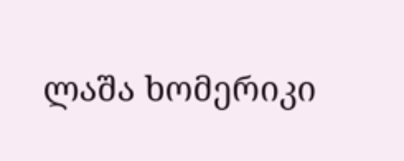ლაშა ხომერიკი